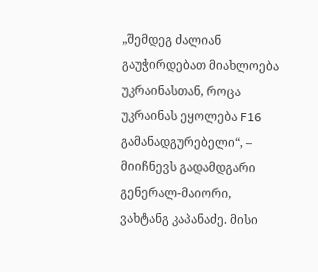„შემდეგ ძალიან გაუჭირდებათ მიახლოება უკრაინასთან, როცა უკრაინას ეყოლება F16 გამანადგურებელი“, – მიიჩნევს გადამდგარი გენერალ-მაიორი, ვახტანგ კაპანაძე. მისი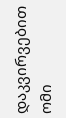დაკვირვებით ომი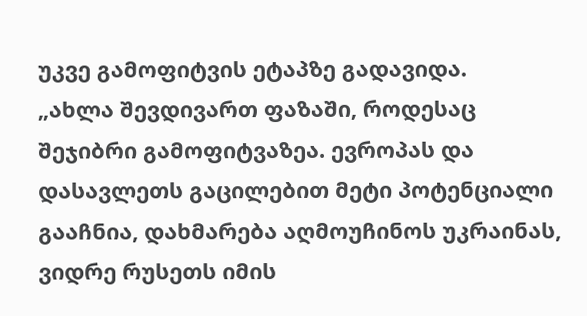უკვე გამოფიტვის ეტაპზე გადავიდა.
„ახლა შევდივართ ფაზაში, როდესაც შეჯიბრი გამოფიტვაზეა. ევროპას და დასავლეთს გაცილებით მეტი პოტენციალი გააჩნია, დახმარება აღმოუჩინოს უკრაინას, ვიდრე რუსეთს იმის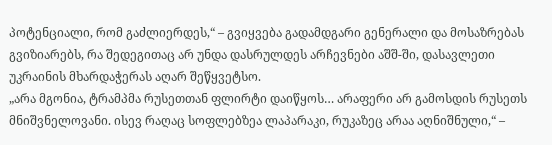პოტენციალი, რომ გაძლიერდეს,“ – გვიყვება გადამდგარი გენერალი და მოსაზრებას გვიზიარებს, რა შედეგითაც არ უნდა დასრულდეს არჩევნები აშშ-ში, დასავლეთი უკრაინის მხარდაჭერას აღარ შეწყვეტსო.
„არა მგონია, ტრამპმა რუსეთთან ფლირტი დაიწყოს… არაფერი არ გამოსდის რუსეთს მნიშვნელოვანი. ისევ რაღაც სოფლებზეა ლაპარაკი, რუკაზეც არაა აღნიშნული,“ –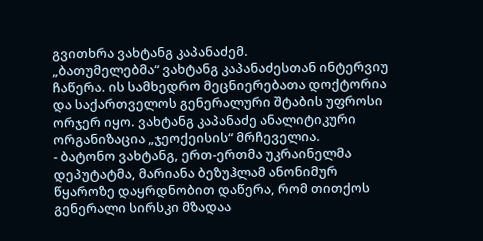გვითხრა ვახტანგ კაპანაძემ.
„ბათუმელებმა“ ვახტანგ კაპანაძესთან ინტერვიუ ჩაწერა. ის სამხედრო მეცნიერებათა დოქტორია და საქართველოს გენერალური შტაბის უფროსი ორჯერ იყო. ვახტანგ კაპანაძე ანალიტიკური ორგანიზაცია „ჯეოქეისის“ მრჩეველია.
- ბატონო ვახტანგ, ერთ-ერთმა უკრაინელმა დეპუტატმა, მარიანა ბეზუჰლამ ანონიმურ წყაროზე დაყრდნობით დაწერა, რომ თითქოს გენერალი სირსკი მზადაა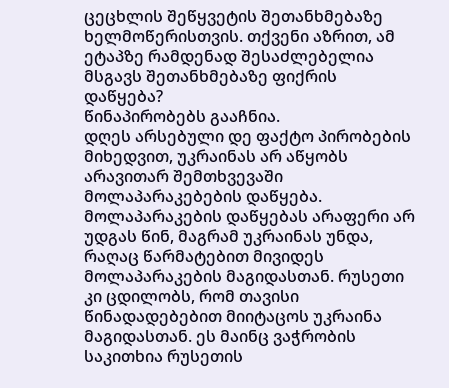ცეცხლის შეწყვეტის შეთანხმებაზე ხელმოწერისთვის. თქვენი აზრით, ამ ეტაპზე რამდენად შესაძლებელია მსგავს შეთანხმებაზე ფიქრის დაწყება?
წინაპირობებს გააჩნია.
დღეს არსებული დე ფაქტო პირობების მიხედვით, უკრაინას არ აწყობს არავითარ შემთხვევაში მოლაპარაკებების დაწყება. მოლაპარაკების დაწყებას არაფერი არ უდგას წინ, მაგრამ უკრაინას უნდა, რაღაც წარმატებით მივიდეს მოლაპარაკების მაგიდასთან. რუსეთი კი ცდილობს, რომ თავისი წინადადებებით მიიტაცოს უკრაინა მაგიდასთან. ეს მაინც ვაჭრობის საკითხია რუსეთის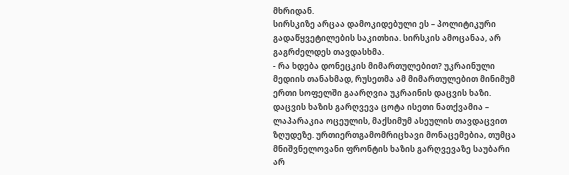მხრიდან.
სირსკიზე არცაა დამოკიდებული ეს – პოლიტიკური გადაწყვეტილების საკითხია. სირსკის ამოცანაა, არ გაგრძელდეს თავდასხმა.
- რა ხდება დონეცკის მიმართულებით? უკრაინული მედიის თანახმად, რუსეთმა ამ მიმართულებით მინიმუმ ერთი სოფელში გაარღვია უკრაინის დაცვის ხაზი.
დაცვის ხაზის გარღვევა ცოტა ისეთი ნათქვამია – ლაპარაკია ოცეულის, მაქსიმუმ ასეულის თავდაცვით ზღუდეზე. ურთიერთგამომრიცხავი მონაცემებია, თუმცა მნიშვნელოვანი ფრონტის ხაზის გარღვევაზე საუბარი არ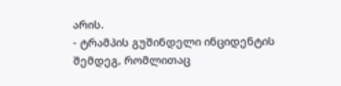არის.
- ტრამპის გუშინდელი ინციდენტის შემდეგ, რომლითაც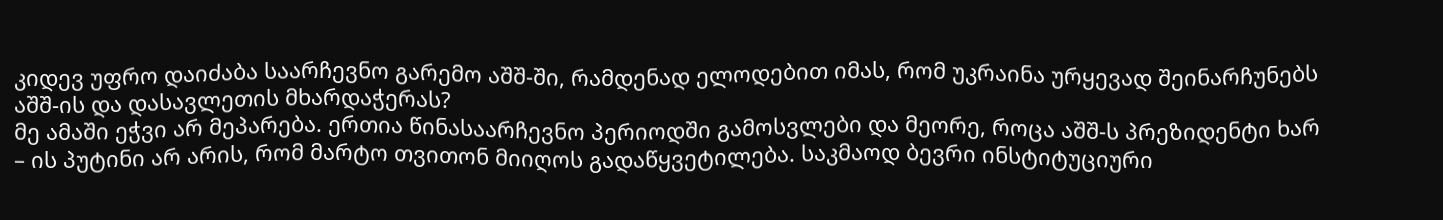კიდევ უფრო დაიძაბა საარჩევნო გარემო აშშ-ში, რამდენად ელოდებით იმას, რომ უკრაინა ურყევად შეინარჩუნებს აშშ-ის და დასავლეთის მხარდაჭერას?
მე ამაში ეჭვი არ მეპარება. ერთია წინასაარჩევნო პერიოდში გამოსვლები და მეორე, როცა აშშ-ს პრეზიდენტი ხარ – ის პუტინი არ არის, რომ მარტო თვითონ მიიღოს გადაწყვეტილება. საკმაოდ ბევრი ინსტიტუციური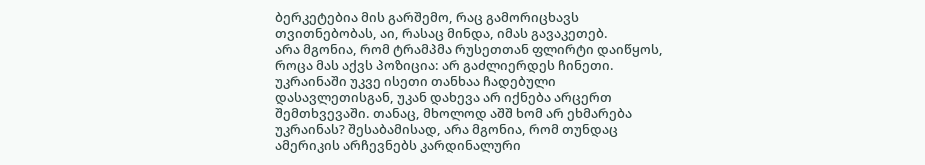ბერკეტებია მის გარშემო, რაც გამორიცხავს თვითნებობას, აი, რასაც მინდა, იმას გავაკეთებ.
არა მგონია, რომ ტრამპმა რუსეთთან ფლირტი დაიწყოს, როცა მას აქვს პოზიცია: არ გაძლიერდეს ჩინეთი.
უკრაინაში უკვე ისეთი თანხაა ჩადებული დასავლეთისგან, უკან დახევა არ იქნება არცერთ შემთხვევაში. თანაც, მხოლოდ აშშ ხომ არ ეხმარება უკრაინას? შესაბამისად, არა მგონია, რომ თუნდაც ამერიკის არჩევნებს კარდინალური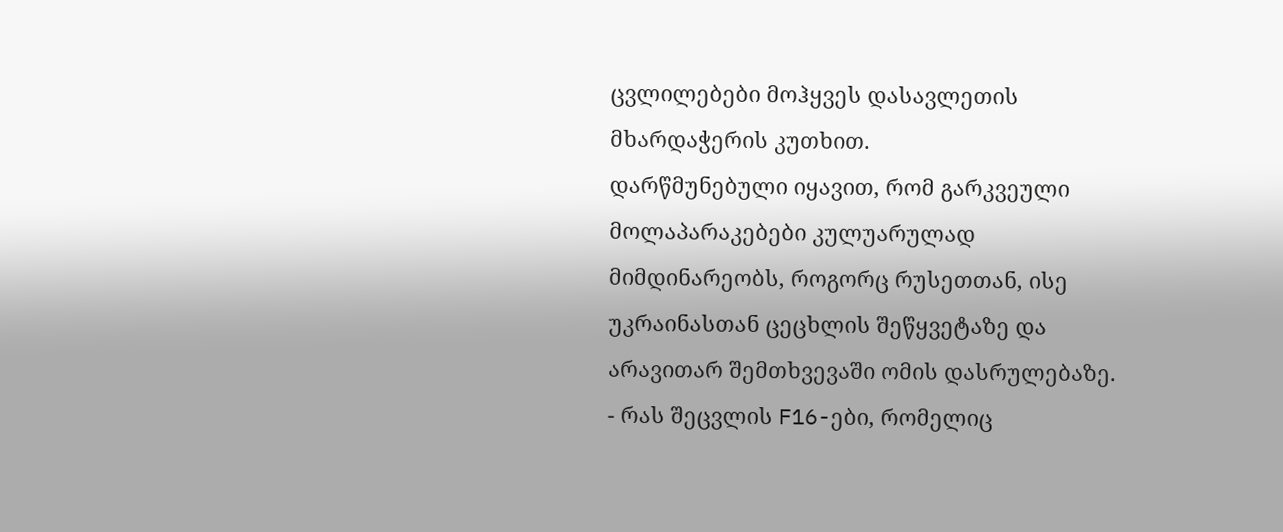ცვლილებები მოჰყვეს დასავლეთის მხარდაჭერის კუთხით.
დარწმუნებული იყავით, რომ გარკვეული მოლაპარაკებები კულუარულად მიმდინარეობს, როგორც რუსეთთან, ისე უკრაინასთან ცეცხლის შეწყვეტაზე და არავითარ შემთხვევაში ომის დასრულებაზე.
- რას შეცვლის F16-ები, რომელიც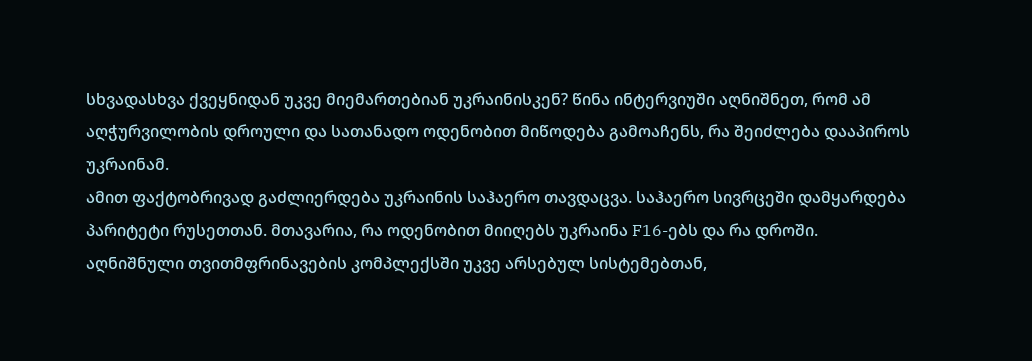სხვადასხვა ქვეყნიდან უკვე მიემართებიან უკრაინისკენ? წინა ინტერვიუში აღნიშნეთ, რომ ამ აღჭურვილობის დროული და სათანადო ოდენობით მიწოდება გამოაჩენს, რა შეიძლება დააპიროს უკრაინამ.
ამით ფაქტობრივად გაძლიერდება უკრაინის საჰაერო თავდაცვა. საჰაერო სივრცეში დამყარდება პარიტეტი რუსეთთან. მთავარია, რა ოდენობით მიიღებს უკრაინა F16-ებს და რა დროში.
აღნიშნული თვითმფრინავების კომპლექსში უკვე არსებულ სისტემებთან,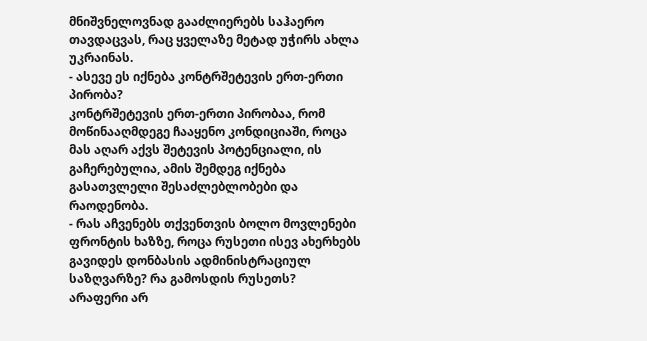მნიშვნელოვნად გააძლიერებს საჰაერო თავდაცვას, რაც ყველაზე მეტად უჭირს ახლა უკრაინას.
- ასევე ეს იქნება კონტრშეტევის ერთ-ერთი პირობა?
კონტრშეტევის ერთ-ერთი პირობაა, რომ მოწინააღმდეგე ჩააყენო კონდიციაში, როცა მას აღარ აქვს შეტევის პოტენციალი, ის გაჩერებულია, ამის შემდეგ იქნება გასათვლელი შესაძლებლობები და რაოდენობა.
- რას აჩვენებს თქვენთვის ბოლო მოვლენები ფრონტის ხაზზე, როცა რუსეთი ისევ ახერხებს გავიდეს დონბასის ადმინისტრაციულ საზღვარზე? რა გამოსდის რუსეთს?
არაფერი არ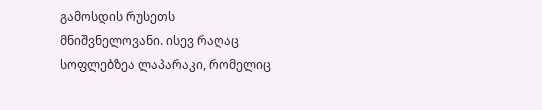გამოსდის რუსეთს მნიშვნელოვანი. ისევ რაღაც სოფლებზეა ლაპარაკი, რომელიც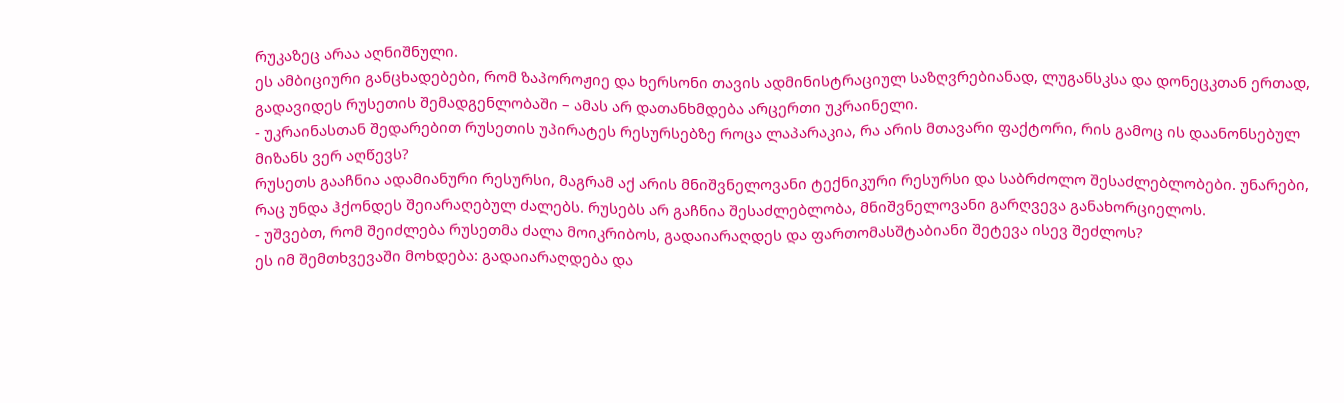რუკაზეც არაა აღნიშნული.
ეს ამბიციური განცხადებები, რომ ზაპოროჟიე და ხერსონი თავის ადმინისტრაციულ საზღვრებიანად, ლუგანსკსა და დონეცკთან ერთად, გადავიდეს რუსეთის შემადგენლობაში – ამას არ დათანხმდება არცერთი უკრაინელი.
- უკრაინასთან შედარებით რუსეთის უპირატეს რესურსებზე როცა ლაპარაკია, რა არის მთავარი ფაქტორი, რის გამოც ის დაანონსებულ მიზანს ვერ აღწევს?
რუსეთს გააჩნია ადამიანური რესურსი, მაგრამ აქ არის მნიშვნელოვანი ტექნიკური რესურსი და საბრძოლო შესაძლებლობები. უნარები, რაც უნდა ჰქონდეს შეიარაღებულ ძალებს. რუსებს არ გაჩნია შესაძლებლობა, მნიშვნელოვანი გარღვევა განახორციელოს.
- უშვებთ, რომ შეიძლება რუსეთმა ძალა მოიკრიბოს, გადაიარაღდეს და ფართომასშტაბიანი შეტევა ისევ შეძლოს?
ეს იმ შემთხვევაში მოხდება: გადაიარაღდება და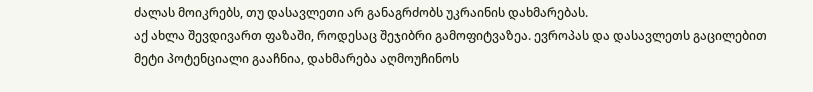ძალას მოიკრებს, თუ დასავლეთი არ განაგრძობს უკრაინის დახმარებას.
აქ ახლა შევდივართ ფაზაში, როდესაც შეჯიბრი გამოფიტვაზეა. ევროპას და დასავლეთს გაცილებით მეტი პოტენციალი გააჩნია, დახმარება აღმოუჩინოს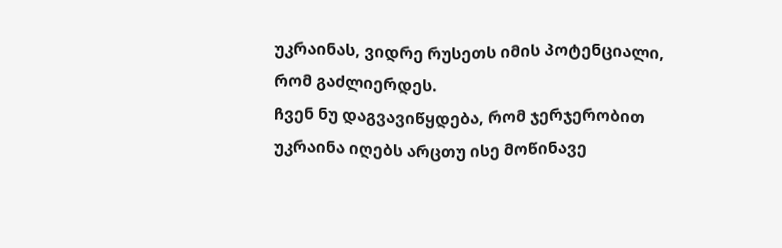უკრაინას, ვიდრე რუსეთს იმის პოტენციალი, რომ გაძლიერდეს.
ჩვენ ნუ დაგვავიწყდება, რომ ჯერჯერობით უკრაინა იღებს არცთუ ისე მოწინავე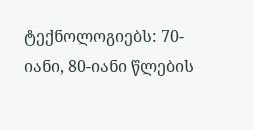ტექნოლოგიებს: 70-იანი, 80-იანი წლების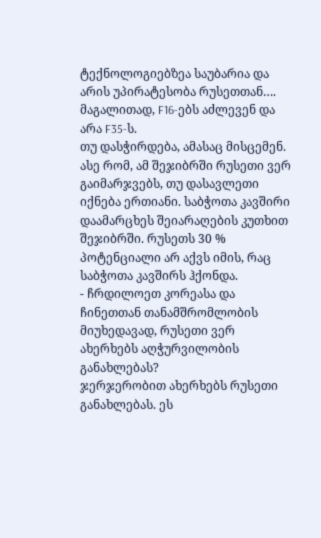ტექნოლოგიებზეა საუბარია და არის უპირატესობა რუსეთთან…. მაგალითად, F16-ებს აძლევენ და არა F35-ს.
თუ დასჭირდება, ამასაც მისცემენ. ასე რომ, ამ შეჯიბრში რუსეთი ვერ გაიმარჯვებს, თუ დასავლეთი იქნება ერთიანი. საბჭოთა კავშირი დაამარცხეს შეიარაღების კუთხით შეჯიბრში. რუსეთს 30 % პოტენციალი არ აქვს იმის, რაც საბჭოთა კავშირს ჰქონდა.
- ჩრდილოეთ კორეასა და ჩინეთთან თანამშრომლობის მიუხედავად, რუსეთი ვერ ახერხებს აღჭურვილობის განახლებას?
ჯერჯერობით ახერხებს რუსეთი განახლებას. ეს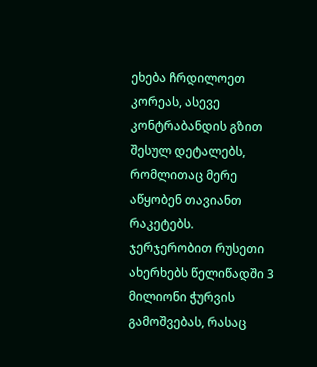ეხება ჩრდილოეთ კორეას, ასევე კონტრაბანდის გზით შესულ დეტალებს, რომლითაც მერე აწყობენ თავიანთ რაკეტებს.
ჯერჯერობით რუსეთი ახერხებს წელიწადში 3 მილიონი ჭურვის გამოშვებას, რასაც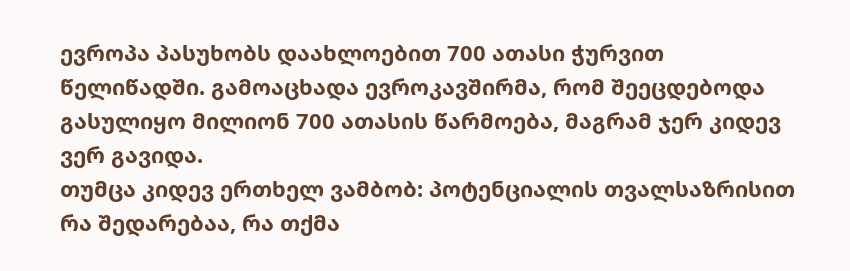ევროპა პასუხობს დაახლოებით 700 ათასი ჭურვით წელიწადში. გამოაცხადა ევროკავშირმა, რომ შეეცდებოდა გასულიყო მილიონ 700 ათასის წარმოება, მაგრამ ჯერ კიდევ ვერ გავიდა.
თუმცა კიდევ ერთხელ ვამბობ: პოტენციალის თვალსაზრისით რა შედარებაა, რა თქმა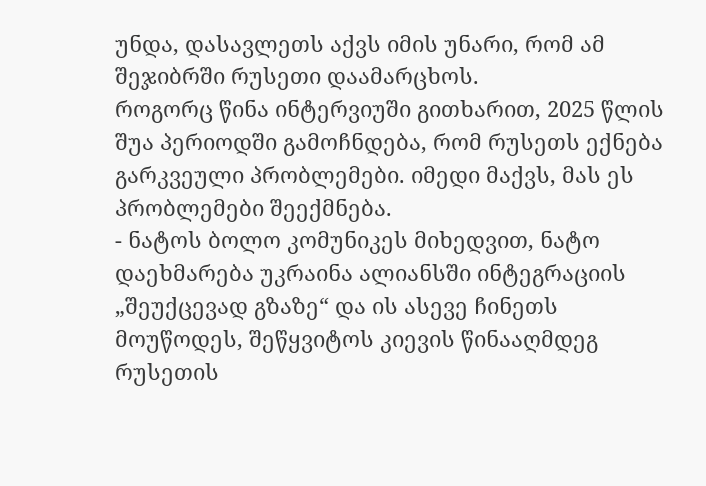უნდა, დასავლეთს აქვს იმის უნარი, რომ ამ შეჯიბრში რუსეთი დაამარცხოს.
როგორც წინა ინტერვიუში გითხარით, 2025 წლის შუა პერიოდში გამოჩნდება, რომ რუსეთს ექნება გარკვეული პრობლემები. იმედი მაქვს, მას ეს პრობლემები შეექმნება.
- ნატოს ბოლო კომუნიკეს მიხედვით, ნატო დაეხმარება უკრაინა ალიანსში ინტეგრაციის „შეუქცევად გზაზე“ და ის ასევე ჩინეთს მოუწოდეს, შეწყვიტოს კიევის წინააღმდეგ რუსეთის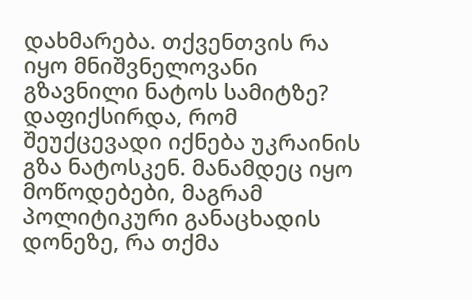დახმარება. თქვენთვის რა იყო მნიშვნელოვანი გზავნილი ნატოს სამიტზე?
დაფიქსირდა, რომ შეუქცევადი იქნება უკრაინის გზა ნატოსკენ. მანამდეც იყო მოწოდებები, მაგრამ პოლიტიკური განაცხადის დონეზე, რა თქმა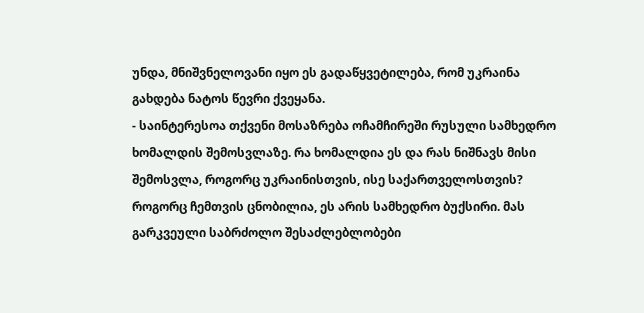უნდა, მნიშვნელოვანი იყო ეს გადაწყვეტილება, რომ უკრაინა გახდება ნატოს წევრი ქვეყანა.
- საინტერესოა თქვენი მოსაზრება ოჩამჩირეში რუსული სამხედრო ხომალდის შემოსვლაზე. რა ხომალდია ეს და რას ნიშნავს მისი შემოსვლა, როგორც უკრაინისთვის, ისე საქართველოსთვის?
როგორც ჩემთვის ცნობილია, ეს არის სამხედრო ბუქსირი. მას გარკვეული საბრძოლო შესაძლებლობები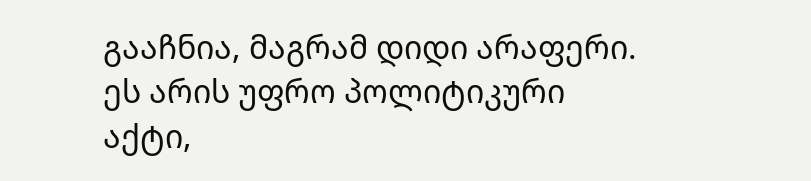გააჩნია, მაგრამ დიდი არაფერი. ეს არის უფრო პოლიტიკური აქტი,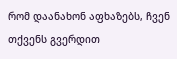რომ დაანახონ აფხაზებს, ჩვენ თქვენს გვერდით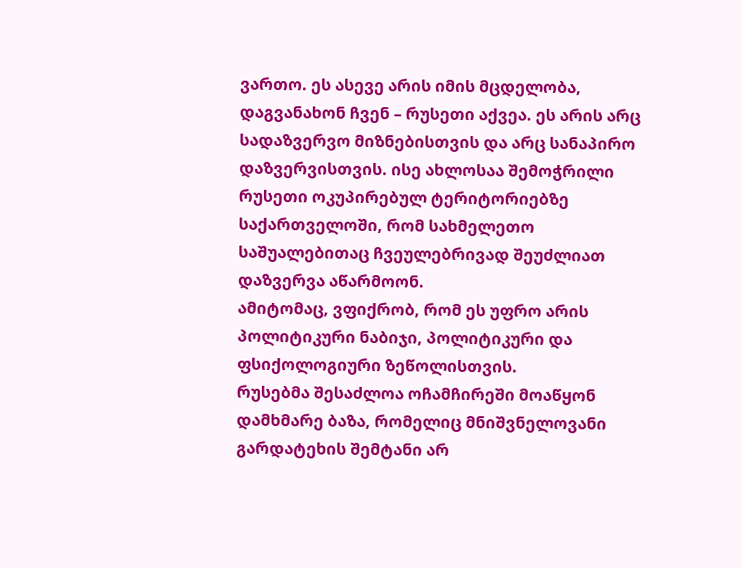ვართო. ეს ასევე არის იმის მცდელობა, დაგვანახონ ჩვენ – რუსეთი აქვეა. ეს არის არც სადაზვერვო მიზნებისთვის და არც სანაპირო დაზვერვისთვის. ისე ახლოსაა შემოჭრილი რუსეთი ოკუპირებულ ტერიტორიებზე საქართველოში, რომ სახმელეთო საშუალებითაც ჩვეულებრივად შეუძლიათ დაზვერვა აწარმოონ.
ამიტომაც, ვფიქრობ, რომ ეს უფრო არის პოლიტიკური ნაბიჯი, პოლიტიკური და ფსიქოლოგიური ზეწოლისთვის.
რუსებმა შესაძლოა ოჩამჩირეში მოაწყონ დამხმარე ბაზა, რომელიც მნიშვნელოვანი გარდატეხის შემტანი არ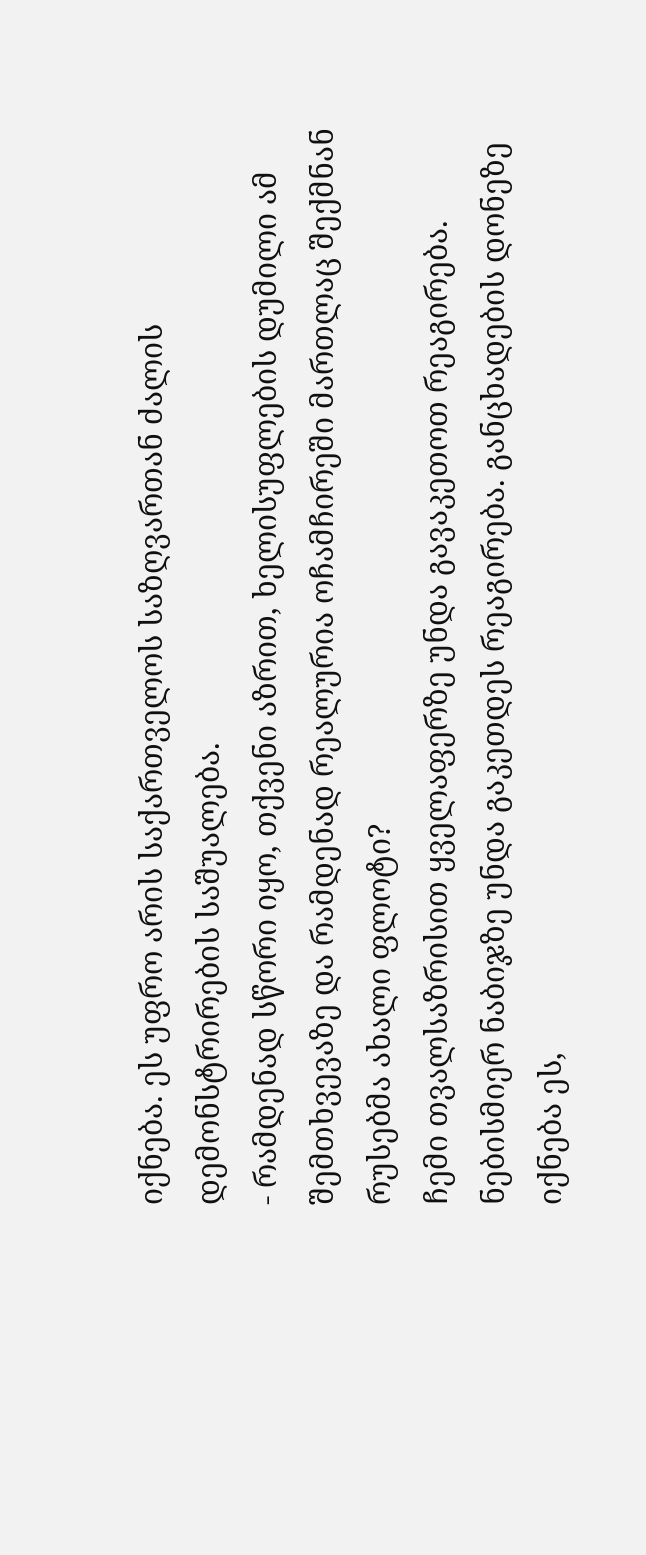იქნება. ეს უფრო არის საქართველოს საზღვართან ძალის დემონსტრირების საშუალება.
- რამდენად სწორი იყო, თქვენი აზრით, ხელისუფლების დუმილი ამ შემთხვევაზე და რამდენად რეალურია ოჩამჩირეში მართლაც შექმნან რუსებმა ახალი ფლოტი?
ჩემი თვალსაზრისით ყველაფერზე უნდა გავაკეთოთ რეაგირება. ნებისმიერ ნაბიჯზე უნდა გაკეთდეს რეაგირება. განცხადების დონეზე იქნება ეს,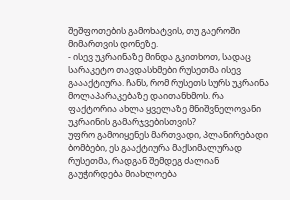შეშფოთების გამოხატვის, თუ გაეროში მიმართვის დონეზე.
- ისევ უკრაინაზე მინდა გკითხოთ, სადაც სარაკეტო თავდასხმები რუსეთმა ისევ გაააქტიურა. ჩანს, რომ რუსეთს სურს უკრაინა მოლაპარაკებაზე დაითანხმოს. რა ფაქტორია ახლა ყველაზე მნიშვნელოვანი უკრაინის გამარჯვებისთვის?
უფრო გამოიყენეს მართვადი, პლანირებადი ბომბები, ეს გააქტიურა მაქსიმალურად რუსეთმა, რადგან შემდეგ ძალიან გაუჭირდება მიახლოება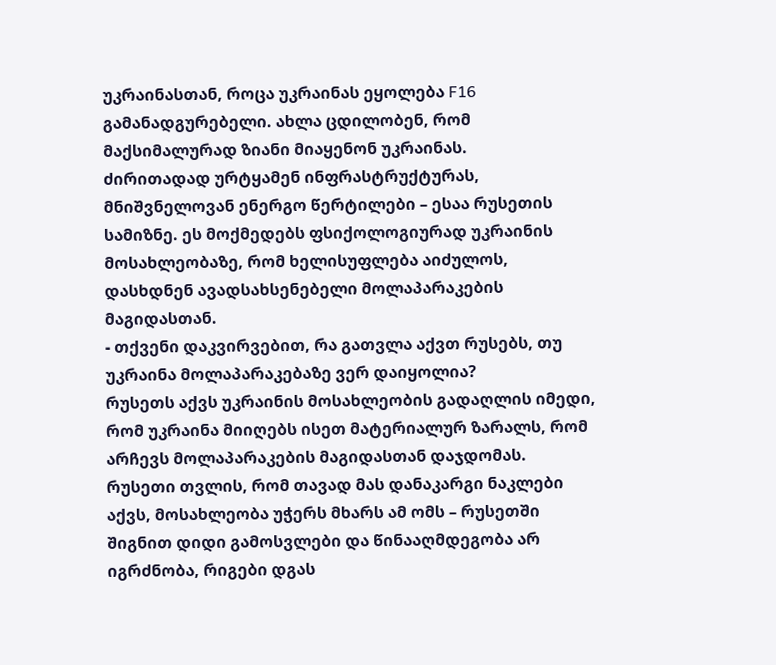უკრაინასთან, როცა უკრაინას ეყოლება F16 გამანადგურებელი. ახლა ცდილობენ, რომ მაქსიმალურად ზიანი მიაყენონ უკრაინას.
ძირითადად ურტყამენ ინფრასტრუქტურას, მნიშვნელოვან ენერგო წერტილები – ესაა რუსეთის სამიზნე. ეს მოქმედებს ფსიქოლოგიურად უკრაინის მოსახლეობაზე, რომ ხელისუფლება აიძულოს, დასხდნენ ავადსახსენებელი მოლაპარაკების მაგიდასთან.
- თქვენი დაკვირვებით, რა გათვლა აქვთ რუსებს, თუ უკრაინა მოლაპარაკებაზე ვერ დაიყოლია?
რუსეთს აქვს უკრაინის მოსახლეობის გადაღლის იმედი, რომ უკრაინა მიიღებს ისეთ მატერიალურ ზარალს, რომ არჩევს მოლაპარაკების მაგიდასთან დაჯდომას. რუსეთი თვლის, რომ თავად მას დანაკარგი ნაკლები აქვს, მოსახლეობა უჭერს მხარს ამ ომს – რუსეთში შიგნით დიდი გამოსვლები და წინააღმდეგობა არ იგრძნობა, რიგები დგას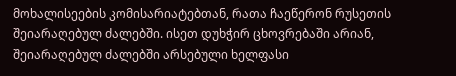მოხალისეების კომისარიატებთან, რათა ჩაეწერონ რუსეთის შეიარაღებულ ძალებში. ისეთ დუხჭირ ცხოვრებაში არიან, შეიარაღებულ ძალებში არსებული ხელფასი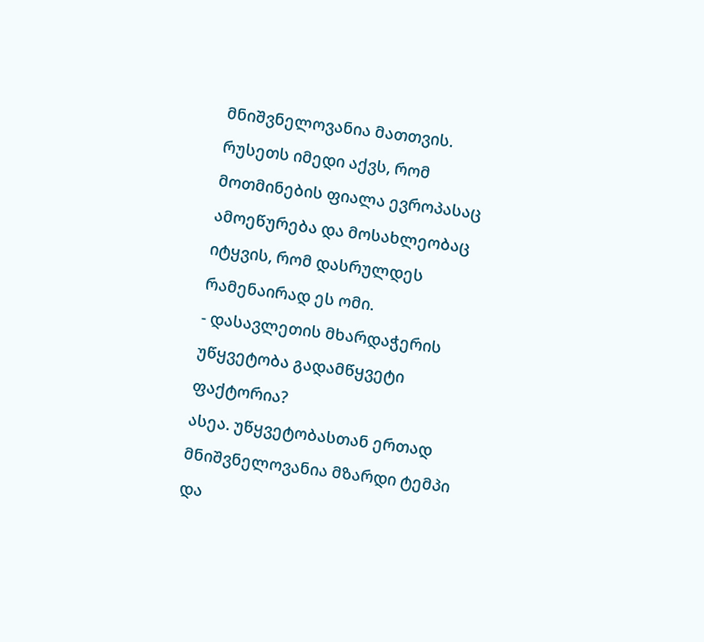მნიშვნელოვანია მათთვის.
რუსეთს იმედი აქვს, რომ მოთმინების ფიალა ევროპასაც ამოეწურება და მოსახლეობაც იტყვის, რომ დასრულდეს რამენაირად ეს ომი.
- დასავლეთის მხარდაჭერის უწყვეტობა გადამწყვეტი ფაქტორია?
ასეა. უწყვეტობასთან ერთად მნიშვნელოვანია მზარდი ტემპი და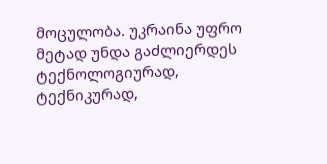მოცულობა. უკრაინა უფრო მეტად უნდა გაძლიერდეს ტექნოლოგიურად, ტექნიკურად,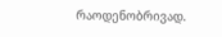რაოდენობრივად.